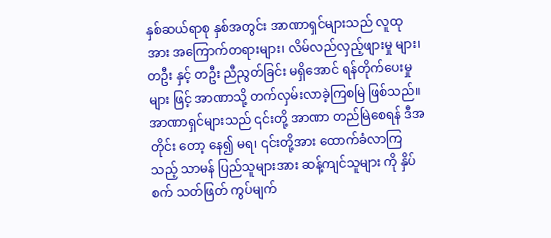နှစ်ဆယ်ရာစု နှစ်အတွင်း အာဏာရှင်များသည် လူထုအား အကြောက်တရားများ၊ လိမ်လည်လှည့်ဖျားမှု များ၊ တဦး နှင့် တဦး ညီညွတ်ခြင်း မရှိအောင် ရန်တိုက်ပေးမှုများ ဖြင့် အာဏာသို့ တက်လှမ်းလာခဲ့ကြစမြဲ ဖြစ်သည်။ အာဏာရှင်များသည် ၎င်းတို့ အာဏာ တည်မြဲစေရန် ဒီအတိုင်း တော့ နေ၍ မရ၊ ၎င်းတို့အား ထောက်ခံလာကြသည့် သာမန် ပြည်သူများအား ဆန့်ကျင်သူများ ကို နှိပ်စက် သတ်ဖြတ် ကွပ်မျက်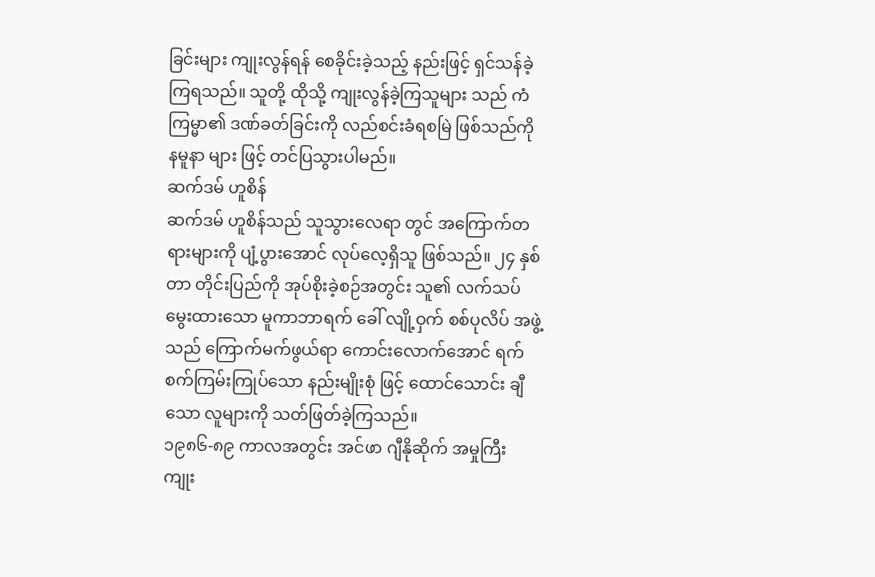ခြင်းများ ကျုးလွန်ရန် စေခိုင်းခဲ့သည့် နည်းဖြင့် ရှင်သန်ခဲ့ကြရသည်။ သူတို့ ထိုသို့ ကျုးလွန်ခဲ့ကြသူများ သည် ကံကြမ္မာ၏ ဒဏ်ခတ်ခြင်းကို လည်စင်းခံရစမြဲ ဖြစ်သည်ကို နမူနာ များ ဖြင့် တင်ပြသွားပါမည်။
ဆက်ဒမ် ဟူစိန်
ဆက်ဒမ် ဟူစိန်သည် သူသွားလေရာ တွင် အကြောက်တရားများကို ပျံ့ပွားအောင် လုပ်လေ့ရှိသူ ဖြစ်သည်။ ၂၄ နှစ်တာ တိုင်းပြည်ကို အုပ်စိုးခဲ့စဉ်အတွင်း သူ၏ လက်သပ်မွေးထားသော မူကာဘာရက် ခေါ် လျို့ဝှက် စစ်ပုလိပ် အဖွဲ့သည် ကြောက်မက်ဖွယ်ရာ ကောင်းလောက်အောင် ရက်စက်ကြမ်းကြုပ်သော နည်းမျိုးစုံ ဖြင့် ထောင်သောင်း ချီသော လူများကို သတ်ဖြတ်ခဲ့ကြသည်။
၁၉၈၆-၈၉ ကာလအတွင်း အင်ဖာ ဂျီနိုဆိုက် အမှုကြီး ကျုး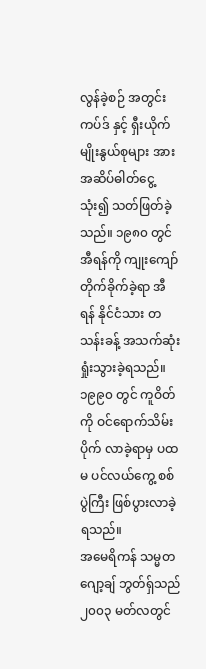လွန်ခဲ့စဉ် အတွင်း ကပ်ဒ် နှင့် ရှီးယိုက် မျိုးနွယ်စုများ အား အဆိပ်ဓါတ်ငွေ့ သုံး၍ သတ်ဖြတ်ခဲ့သည်။ ၁၉၈၀ တွင် အီရန်ကို ကျုးကျော် တိုက်ခိုက်ခဲ့ရာ အီရန် နိုင်ငံသား တသန်းခန့် အသက်ဆုံးရှုံးသွားခဲ့ရသည်။ ၁၉၉၀ တွင် ကူဝိတ်ကို ဝင်ရောက်သိမ်းပိုက် လာခဲ့ရာမှ ပထမ ပင်လယ်ကွေ့ စစ်ပွဲကြီး ဖြစ်ပွားလာခဲ့ရသည်။
အမေရိကန် သမ္မတ ဂျော့ချ် ဘွတ်ရှ်သည် ၂၀၀၃ မတ်လတွင်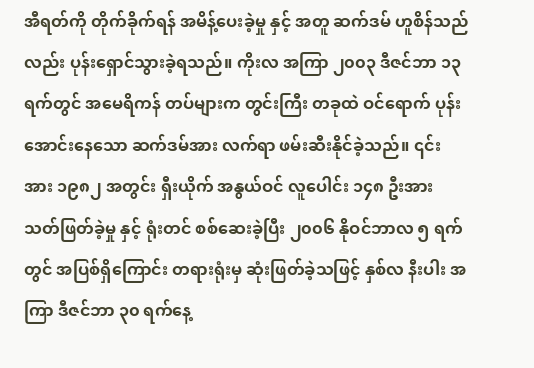အီရတ်ကို တိုက်ခိုက်ရန် အမိန့်ပေးခဲ့မှု နှင့် အတူ ဆက်ဒမ် ဟူစိန်သည်လည်း ပုန်းရှောင်သွားခဲ့ရသည်။ ကိုးလ အကြာ ၂၀၀၃ ဒီဇင်ဘာ ၁၃ ရက်တွင် အမေရိကန် တပ်များက တွင်းကြီး တခုထဲ ဝင်ရောက် ပုန်းအောင်းနေသော ဆက်ဒမ်အား လက်ရာ ဖမ်းဆီးနိုင်ခဲ့သည်။ ၎င်းအား ၁၉၈၂ အတွင်း ရှီးယိုက် အနွယ်ဝင် လူပေါင်း ၁၄၈ ဦးအား သတ်ဖြတ်ခဲ့မှု နှင့် ရုံးတင် စစ်ဆေးခဲ့ပြီး ၂၀၀၆ နိုဝင်ဘာလ ၅ ရက် တွင် အပြစ်ရှိကြောင်း တရားရုံးမှ ဆုံးဖြတ်ခဲ့သဖြင့် နှစ်လ နီးပါး အကြာ ဒီဇင်ဘာ ၃၀ ရက်နေ့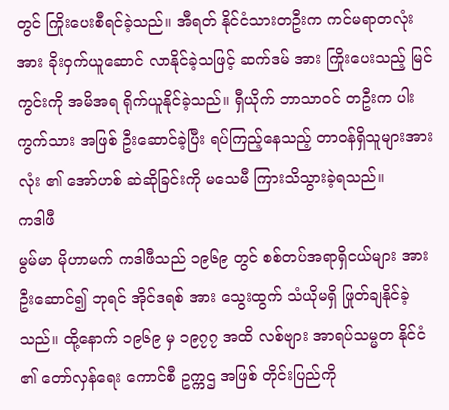တွင် ကြိုးပေးစီရင်ခဲ့သည်။ အီရတ် နိုင်ငံသားတဦးက ကင်မရာတလုံးအား ခိုးဝှက်ယူဆောင် လာနိုင်ခဲ့သဖြင့် ဆက်ဒမ် အား ကြိုးပေးသည့် မြင်ကွင်းကို အမိအရ ရိုက်ယူနိုင်ခဲ့သည်။ ရှီယိုက် ဘာသာဝင် တဦးက ပါးကွက်သား အဖြစ် ဦးဆောင်ခဲ့ပြီး ရပ်ကြည့်နေသည့် တာဝန်ရှိသူများအားလုံး ၏ အော်ဟစ် ဆဲဆိုခြင်းကို မသေမီ ကြားသိသွားခဲ့ရသည်။
ကဒါဖီ
မွမ်မာ မိုဟာမက် ကဒါဖီသည် ၁၉၆၉ တွင် စစ်တပ်အရာရှိငယ်များ အား ဦးဆောင်၍ ဘုရင် အိုင်ဒရစ် အား သွေးထွက် သံယိုမရှိ ဖြုတ်ချနိုင်ခဲ့သည်။ ထို့နောက် ၁၉၆၉ မှ ၁၉၇၇ အထိ လစ်ဗျား အာရပ်သမ္မတ နိုင်ငံ ၏ တော်လှန်ရေး ကောင်စီ ဥက္ကဌ အဖြစ် တိုင်းပြည်ကို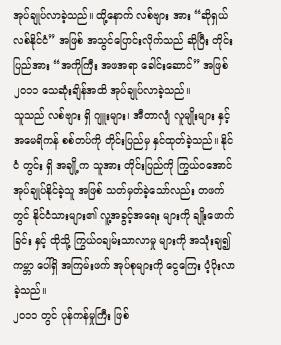အုပ်ချုပ်လာခဲ့သည်။ ထို့နောက် လစ်ဗျား အား “ဆိုရှယ်လစ်နိုင်ငံ” အဖြစ် အသွင်ပြောင်းလိုက်သည် ဆိုပြီး တိုင်းပြည်အား “အကိုကြီး အဖအရာ ခေါင်းဆောင်” အဖြစ် ၂၀၁၁ သေဆုံးချိန်အထိ အုပ်ချုပ်လာခဲ့သည်။
သူသည် လစ်ဗျား ရှိ ဂျူးများ၊ အီတာလျံ လူမျိုးများ နှင့် အမေရိကန် စစ်တပ်ကို တိုင်းပြည်မှ နှင်ထုတ်ခဲ့သည်။ နိုင်ငံ တွင်း ရှိ အချို့က သူအား တိုင်းပြည်ကို ကြွယ်ဝအောင် အုပ်ချုပ်နိုင်ခဲ့သူ အဖြစ် သတ်မှတ်ခဲ့သော်လည်း တဖက်တွင် နိုင်ငံသားများ၏ လူ့အခွင့်အရေး များကို ချိုးဖောက်ခြင်း နှင့် ထိုသို့ ကြွယ်ဝချမ်းသာလာမှု များကို အသုံးချ၍ ကမ္ဘာ ပေါ်ရှိ အကြမ်းဖက် အုပ်စုများကို ငွေကြေး ပံ့ပိုးလာခဲ့သည်။
၂၀၁၁ တွင် ပုန်ကန်မှုကြီး ဖြစ်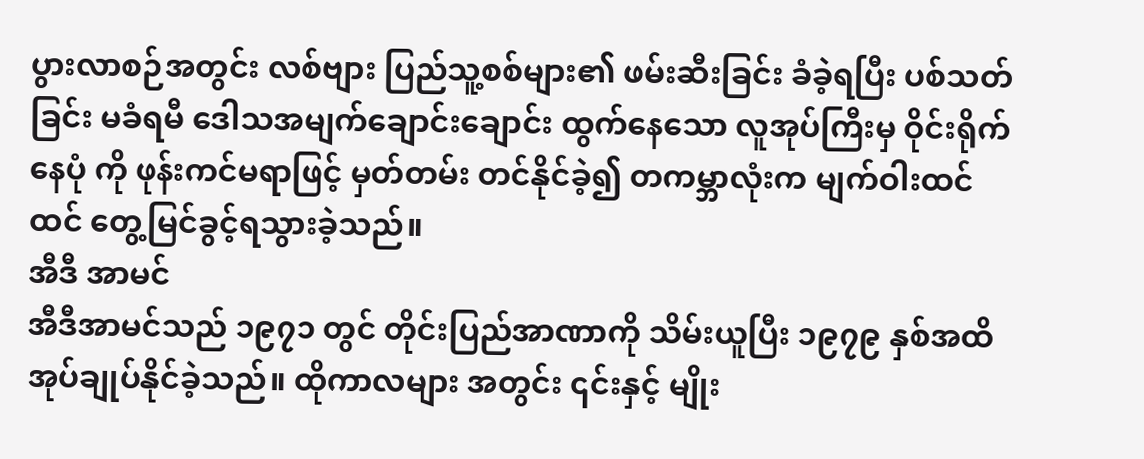ပွားလာစဉ်အတွင်း လစ်ဗျား ပြည်သူ့စစ်များ၏ ဖမ်းဆီးခြင်း ခံခဲ့ရပြီး ပစ်သတ်ခြင်း မခံရမီ ဒေါသအမျက်ချောင်းချောင်း ထွက်နေသော လူအုပ်ကြီးမှ ဝိုင်းရိုက်နေပုံ ကို ဖုန်းကင်မရာဖြင့် မှတ်တမ်း တင်နိုင်ခဲ့၍ တကမ္ဘာလုံးက မျက်ဝါးထင်ထင် တွေ့မြင်ခွင့်ရသွားခဲ့သည်။
အီဒီ အာမင်
အီဒီအာမင်သည် ၁၉၇၁ တွင် တိုင်းပြည်အာဏာကို သိမ်းယူပြီး ၁၉၇၉ နှစ်အထိ အုပ်ချုပ်နိုင်ခဲ့သည်။ ထိုကာလများ အတွင်း ၎င်းနှင့် မျိုး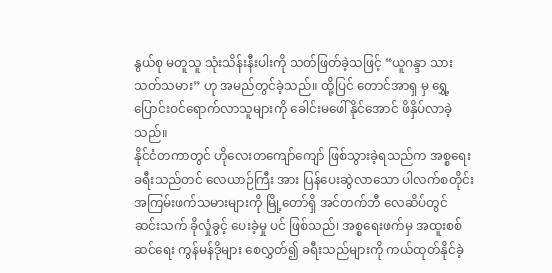နွယ်စု မတူသူ သုံးသိန်းနီးပါးကို သတ်ဖြတ်ခဲ့သဖြင့် “ယူဂန္ဒာ သားသတ်သမား” ဟု အမည်တွင်ခဲ့သည်။ ထို့ပြင် တောင်အာရှ မှ ရွှေ့ပြောင်းဝင်ရောက်လာသူများကို ခေါင်းမဖေါ်နိုင်အောင် ဖိနှိပ်လာခဲ့သည်။
နိုင်ငံတကာတွင် ဟိုလေးတကျော်ကျော် ဖြစ်သွားခဲ့ရသည်က အစ္စရေး ခရီးသည်တင် လေယာဉ်ကြီး အား ပြန်ပေးဆွဲလာသော ပါလက်စတိုင်း အကြမ်းဖက်သမားများကို မြို့တော်ရှိ အင်တက်ဘီ လေဆိပ်တွင် ဆင်းသက် ခိုလှုံခွင့် ပေးခဲ့မှု ပင် ဖြစ်သည်၊ အစ္စရေးဖက်မှ အထူးစစ်ဆင်ရေး ကွန်မန်ဒိုများ စေလွှတ်၍ ခရီးသည်များကို ကယ်ထုတ်နိုင်ခဲ့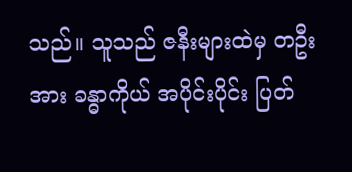သည်။ သူသည် ဇနီးများထဲမှ တဦးအား ခန္ဓာကိုယ် အပိုင်းပိုင်း ပြတ်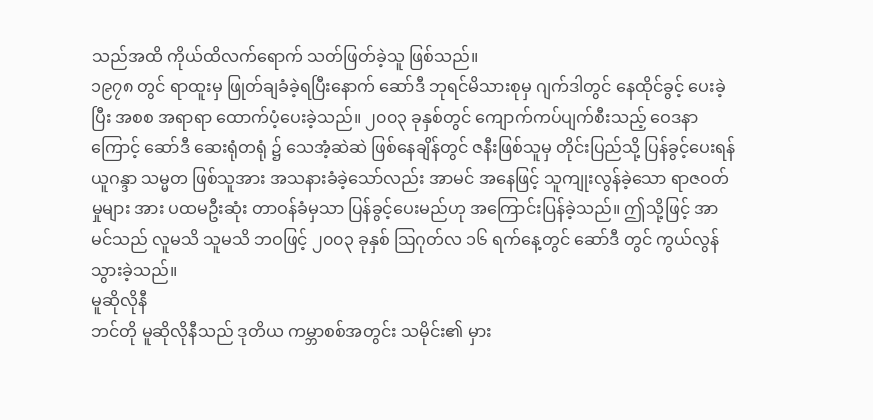သည်အထိ ကိုယ်ထိလက်ရောက် သတ်ဖြတ်ခဲ့သူ ဖြစ်သည်။
၁၉၇၈ တွင် ရာထူးမှ ဖြုတ်ချခံခဲ့ရပြီးနောက် ဆော်ဒီ ဘုရင်မိသားစုမှ ဂျက်ဒါတွင် နေထိုင်ခွင့် ပေးခဲ့ပြီး အစစ အရာရာ ထောက်ပံ့ပေးခဲ့သည်။ ၂၀၀၃ ခုနှစ်တွင် ကျောက်ကပ်ပျက်စီးသည့် ဝေဒနာကြောင့် ဆော်ဒီ ဆေးရုံတရုံ ၌ သေအံ့ဆဲဆဲ ဖြစ်နေချိန်တွင် ဇနီးဖြစ်သူမှ တိုင်းပြည်သို့ ပြန်ခွင့်ပေးရန် ယူဂန္ဒာ သမ္မတ ဖြစ်သူအား အသနားခံခဲ့သော်လည်း အာမင် အနေဖြင့် သူကျုးလွန်ခဲ့သော ရာဇဝတ်မှုများ အား ပထမဦးဆုံး တာဝန်ခံမှသာ ပြန်ခွင့်ပေးမည်ဟု အကြောင်းပြန်ခဲ့သည်။ ဤသို့ဖြင့် အာမင်သည် လူမသိ သူမသိ ဘဝဖြင့် ၂၀၀၃ ခုနှစ် ဩဂုတ်လ ၁၆ ရက်နေ့တွင် ဆော်ဒီ တွင် ကွယ်လွန်သွားခဲ့သည်။
မူဆိုလိုနီ
ဘင်တို မူဆိုလိုနီသည် ဒုတိယ ကမ္ဘာစစ်အတွင်း သမိုင်း၏ မှား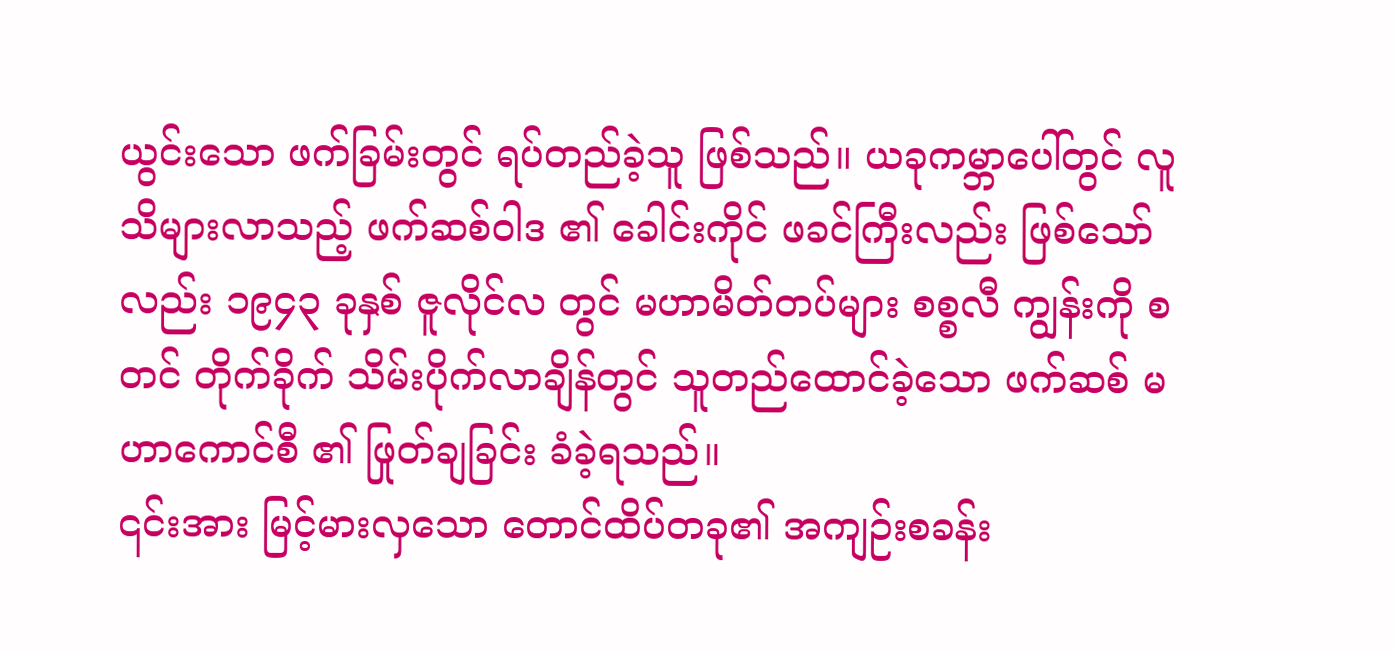ယွင်းသော ဖက်ခြမ်းတွင် ရပ်တည်ခဲ့သူ ဖြစ်သည်။ ယခုကမ္ဘာပေါ်တွင် လူသိများလာသည့် ဖက်ဆစ်ဝါဒ ၏ ခေါင်းကိုင် ဖခင်ကြီးလည်း ဖြစ်သော်လည်း ၁၉၄၃ ခုနှစ် ဇူလိုင်လ တွင် မဟာမိတ်တပ်များ စစ္စလီ ကျွန်းကို စတင် တိုက်ခိုက် သိမ်းပိုက်လာချိန်တွင် သူတည်ထောင်ခဲ့သော ဖက်ဆစ် မဟာကောင်စီ ၏ ဖြုတ်ချခြင်း ခံခဲ့ရသည်။
၎င်းအား မြင့်မားလှသော တောင်ထိပ်တခု၏ အကျဉ်းစခန်း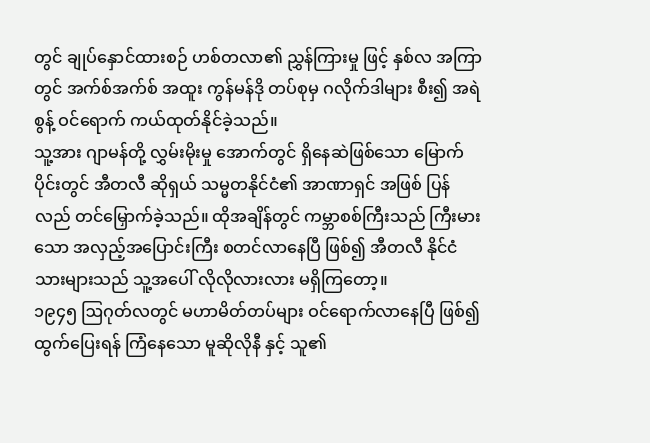တွင် ချုပ်နှောင်ထားစဉ် ဟစ်တလာ၏ ညွှန်ကြားမှု ဖြင့် နှစ်လ အကြာတွင် အက်စ်အက်စ် အထူး ကွန်မန်ဒို တပ်စုမှ ဂလိုက်ဒါများ စီး၍ အရဲစွန့် ဝင်ရောက် ကယ်ထုတ်နိုင်ခဲ့သည်။
သူ့အား ဂျာမန်တို့ လွှမ်းမိုးမှု အောက်တွင် ရှိနေဆဲဖြစ်သော မြောက်ပိုင်းတွင် အီတလီ ဆိုရှယ် သမ္မတနိုင်ငံ၏ အာဏာရှင် အဖြစ် ပြန်လည် တင်မြှောက်ခဲ့သည်။ ထိုအချိန်တွင် ကမ္ဘာစစ်ကြီးသည် ကြီးမားသော အလှည့်အပြောင်းကြီး စတင်လာနေပြီ ဖြစ်၍ အီတလီ နိုင်ငံသားများသည် သူ့အပေါ် လိုလိုလားလား မရှိကြတော့။
၁၉၄၅ ဩဂုတ်လတွင် မဟာမိတ်တပ်များ ဝင်ရောက်လာနေပြီ ဖြစ်၍ ထွက်ပြေးရန် ကြံနေသော မူဆိုလိုနီ နှင့် သူ၏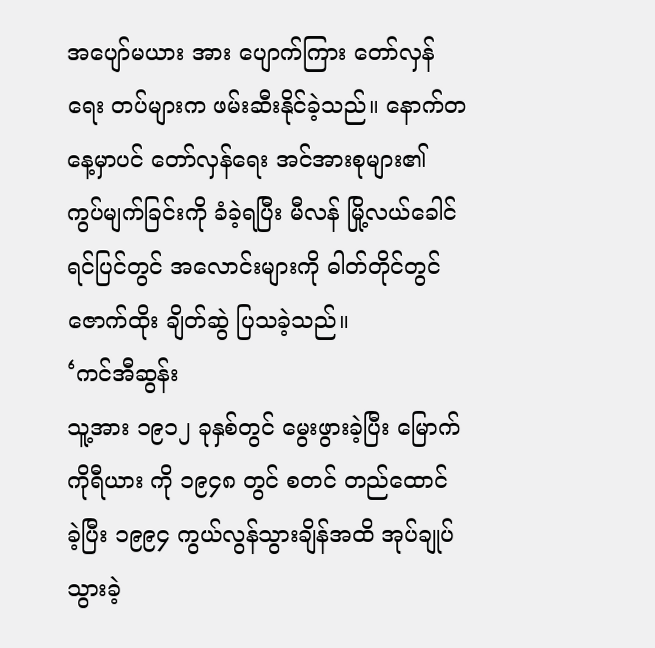အပျော်မယား အား ပျောက်ကြား တော်လှန်ရေး တပ်များက ဖမ်းဆီးနိုင်ခဲ့သည်။ နောက်တနေ့မှာပင် တော်လှန်ရေး အင်အားစုများ၏ ကွပ်မျက်ခြင်းကို ခံခဲ့ရပြီး မီလန် မြို့လယ်ခေါင် ရင်ပြင်တွင် အလောင်းများကို ဓါတ်တိုင်တွင် ဇောက်ထိုး ချိတ်ဆွဲ ပြသခဲ့သည်။
‘ကင်အီဆွန်း
သူ့အား ၁၉၁၂ ခုနှစ်တွင် မွေးဖွားခဲ့ပြီး မြောက်ကိုရီယား ကို ၁၉၄၈ တွင် စတင် တည်ထောင် ခဲ့ပြီး ၁၉၉၄ ကွယ်လွန်သွားချိန်အထိ အုပ်ချုပ်သွားခဲ့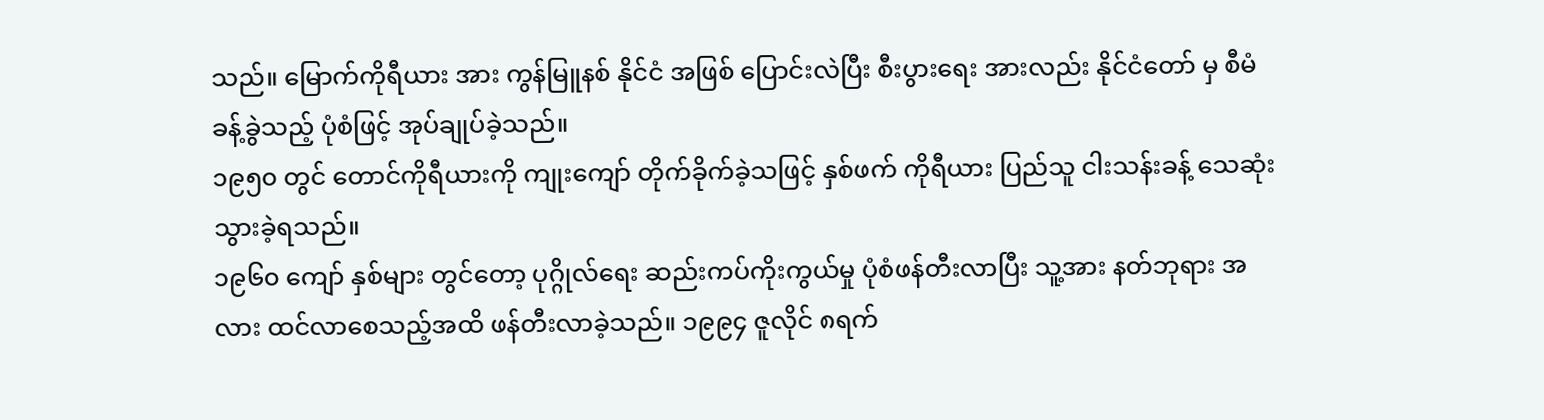သည်။ မြောက်ကိုရီယား အား ကွန်မြူနစ် နိုင်ငံ အဖြစ် ပြောင်းလဲပြီး စီးပွားရေး အားလည်း နိုင်ငံတော် မှ စီမံခန့်ခွဲသည့် ပုံစံဖြင့် အုပ်ချုပ်ခဲ့သည်။
၁၉၅၀ တွင် တောင်ကိုရီယားကို ကျုးကျော် တိုက်ခိုက်ခဲ့သဖြင့် နှစ်ဖက် ကိုရီယား ပြည်သူ ငါးသန်းခန့် သေဆုံးသွားခဲ့ရသည်။
၁၉၆၀ ကျော် နှစ်များ တွင်တော့ ပုဂ္ဂိုလ်ရေး ဆည်းကပ်ကိုးကွယ်မှု ပုံစံဖန်တီးလာပြီး သူ့အား နတ်ဘုရား အလား ထင်လာစေသည့်အထိ ဖန်တီးလာခဲ့သည်။ ၁၉၉၄ ဇူလိုင် ၈ရက်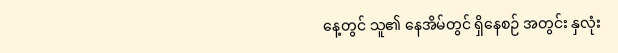နေ့တွင် သူ၏ နေအိမ်တွင် ရှိနေစဉ် အတွင်း နှလုံး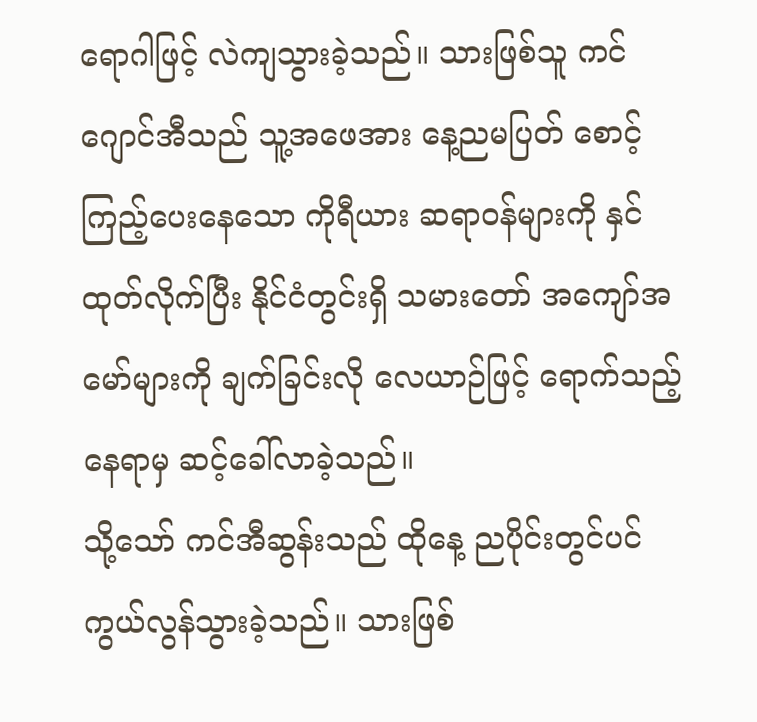ရောဂါဖြင့် လဲကျသွားခဲ့သည်။ သားဖြစ်သူ ကင်ဂျောင်အီသည် သူ့အဖေအား နေ့ညမပြတ် စောင့်ကြည့်ပေးနေသော ကိုရီယား ဆရာဝန်များကို နှင်ထုတ်လိုက်ပြီး နိုင်ငံတွင်းရှိ သမားတော် အကျော်အမော်များကို ချက်ခြင်းလို လေယာဉ်ဖြင့် ရောက်သည့်နေရာမှ ဆင့်ခေါ်လာခဲ့သည်။
သို့သော် ကင်အီဆွန်းသည် ထိုနေ့ ညပိုင်းတွင်ပင် ကွယ်လွန်သွားခဲ့သည်။ သားဖြစ်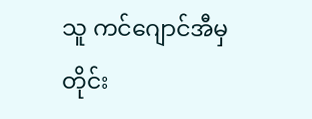သူ ကင်ဂျောင်အီမှ တိုင်း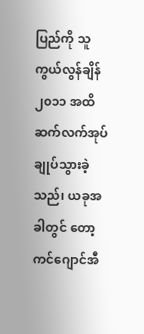ပြည်ကို သူကွယ်လွန်ချိန် ၂၀၁၁ အထိ ဆက်လက်အုပ်ချုပ်သွားခဲ့သည်၊ ယခုအခါတွင် တော့ ကင်ဂျောင်အီ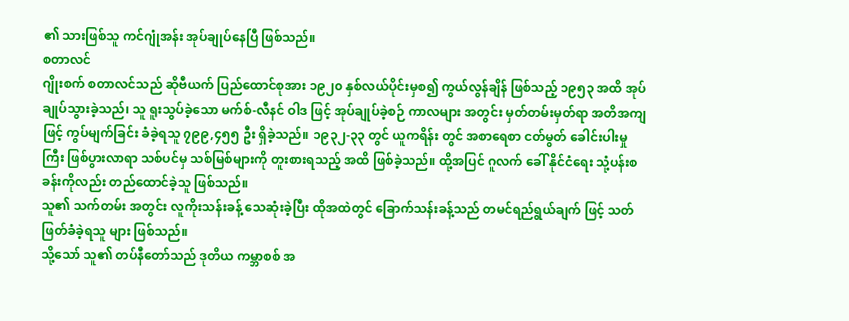၏ သားဖြစ်သူ ကင်ဂျုံအန်း အုပ်ချုပ်နေပြီ ဖြစ်သည်။
စတာလင်
ဂျိုးစက် စတာလင်သည် ဆိုဗီယက် ပြည်ထောင်စုအား ၁၉၂၀ နှစ်လယ်ပိုင်းမှစ၍ ကွယ်လွန်ချိန် ဖြစ်သည့် ၁၉၅၃ အထိ အုပ်ချုပ်သွားခဲ့သည်၊ သူ ရူးသွပ်ခဲ့သော မက်စ်-လီနင် ဝါဒ ဖြင့် အုပ်ချုပ်ခဲ့စဉ် ကာလများ အတွင်း မှတ်တမ်းမှတ်ရာ အတိအကျ ဖြင့် ကွပ်မျက်ခြင်း ခံခဲ့ရသူ ၇၉၉,၄၅၅ ဦး ရှိခဲ့သည်။ ၁၉၃၂-၃၃ တွင် ယူကရိန်း တွင် အစာရေစာ ငတ်မွတ် ခေါင်းပါးမှု ကြီး ဖြစ်ပွားလာရာ သစ်ပင်မှ သစ်မြစ်များကို တူးစားရသည့် အထိ ဖြစ်ခဲ့သည်။ ထို့အပြင် ဂူလက် ခေါ် နိုင်ငံရေး သုံ့ပန်းစခန်းကိုလည်း တည်ထောင်ခဲ့သူ ဖြစ်သည်။
သူ၏ သက်တမ်း အတွင်း လူကိုးသန်းခန့် သေဆုံးခဲ့ပြီး ထိုအထဲတွင် ခြောက်သန်းခန့်သည် တမင်ရည်ရွယ်ချက် ဖြင့် သတ်ဖြတ်ခံခဲ့ရသူ များ ဖြစ်သည်။
သို့သော် သူ၏ တပ်နီတော်သည် ဒုတိယ ကမ္ဘာစစ် အ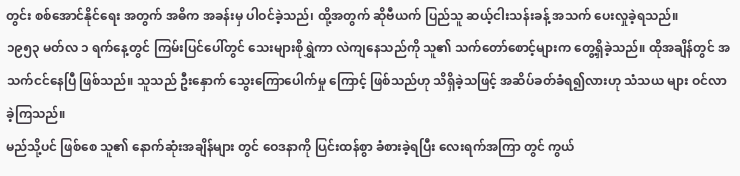တွင်း စစ်အောင်နိုင်ရေး အတွက် အဓိက အခန်းမှ ပါဝင်ခဲ့သည်၊ ထို့အတွက် ဆိုဗီယက် ပြည်သူ ဆယ့်ငါးသန်းခန့် အသက် ပေးလှုခဲ့ရသည်။
၁၉၅၃ မတ်လ ၁ ရက်နေ့တွင် ကြမ်းပြင်ပေါ်တွင် သေးများစိုရွှဲကာ လဲကျနေသည်ကို သူ၏ သက်တော်စောင့်များက တွေ့ရှိခဲ့သည်။ ထိုအချိန်တွင် အသက်ငင်နေပြီ ဖြစ်သည်။ သူသည် ဦးနှောက် သွေးကြောပေါက်မှု ကြောင့် ဖြစ်သည်ဟု သိရှိခဲ့သဖြင့် အဆိပ်ခတ်ခံရ၍လားဟု သံသယ များ ဝင်လာခဲ့ကြသည်။
မည်သို့ပင် ဖြစ်စေ သူ၏ နောက်ဆုံးအချိန်များ တွင် ဝေဒနာကို ပြင်းထန်စွာ ခံစားခဲ့ရပြီး လေးရက်အကြာ တွင် ကွယ်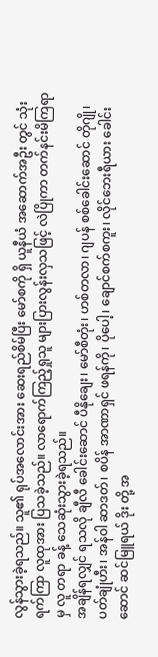လွန်သွားခဲ့ရသည်။ သူ၏ ရုပ်အလောင်းအား ဆေးရည်စိမ်ပြီး မော်စကို ရှိ ယူနီယံ အဆောက်အဦး တွင် သုံးရက်ကြာ လူထုအား ပြသခဲ့သည်။ လာရောက်ကြည့်ရှုသူ များပြားလွန်းလှသဖြင့် လဲပြိုကာ တက်နင်းမိကြရာမှ လူ တရာ ခန့် သေဆုံးသွားခဲ့ရသည်။
အချိန်ရလျှင် ရသလို ချီလီ ခေါင်းဆောင် ပီနိုချေး၊ မော်စီတုံး၊ ဟစ်တလာ၊ ဂျပန် စစ်ခေါင်းဆောင် တိုဂျို၊ ပတ်ချုံဟီး၊ အန်ဝါ ဆာဒတ်၊ စပိန် အာဏာရှင် ဖရန်ကို၊ ပိုပေါ့၊ ချောင်စက်စကူး၊ လိုင်ဘေးရီယား ခေါင်းဆောင် ဆင်မြူရယ် ဒိုး တို့ အ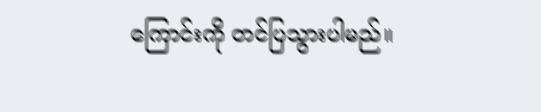ကြောင်းကို တင်ပြသွားပါမည်။